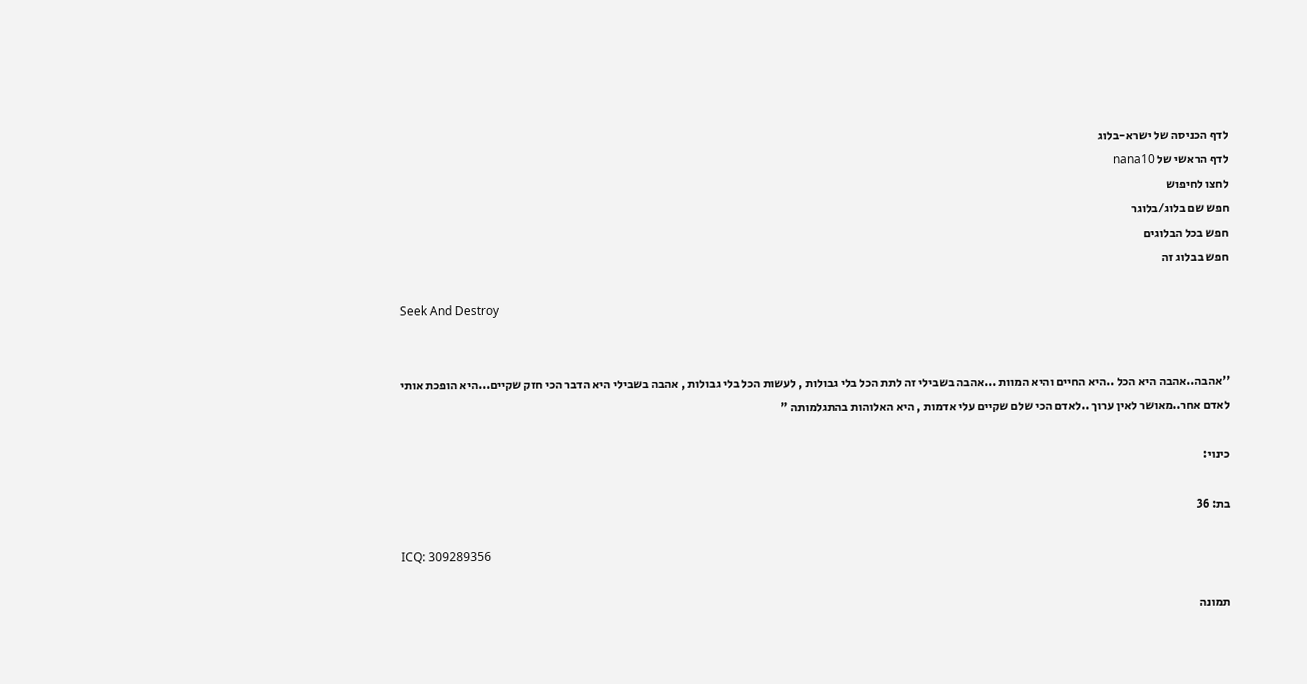לדף הכניסה של ישרא-בלוג
לדף הראשי של nana10
לחצו לחיפוש
חפש שם בלוג/בלוגר
חפש בכל הבלוגים
חפש בבלוג זה

Seek And Destroy


''אהבה..אהבה היא הכל ..היא החיים והיא המוות ...אהבה בשבילי זה לתת הכל בלי גבולות , לעשות הכל בלי גבולות , אהבה בשבילי היא הדבר הכי חזק שקיים...היא הופכת אותי לאדם אחר..מאושר לאין ערוך ..לאדם הכי שלם שקיים עלי אדמות , היא האלוהות בהתגלמותה "

כינוי:

בת: 36

ICQ: 309289356

תמונה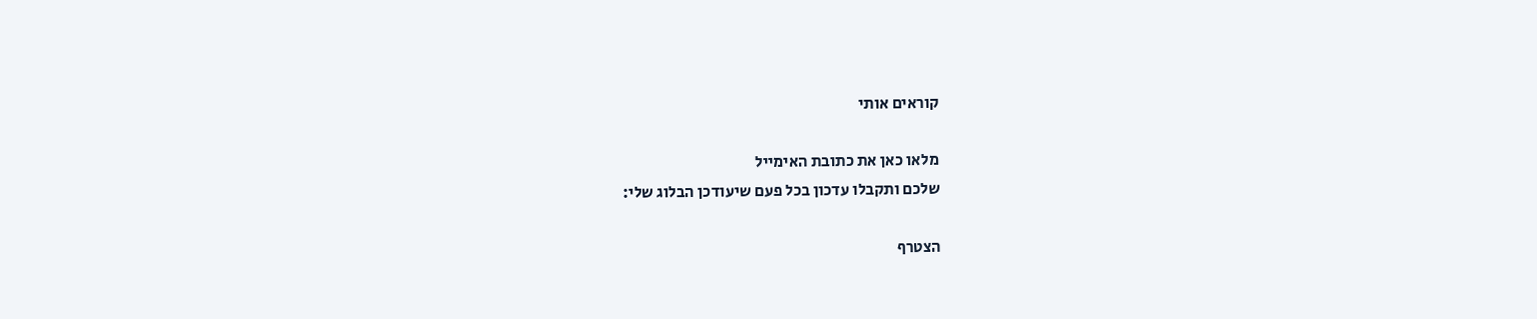קוראים אותי

מלאו כאן את כתובת האימייל
שלכם ותקבלו עדכון בכל פעם שיעודכן הבלוג שלי:

הצטרף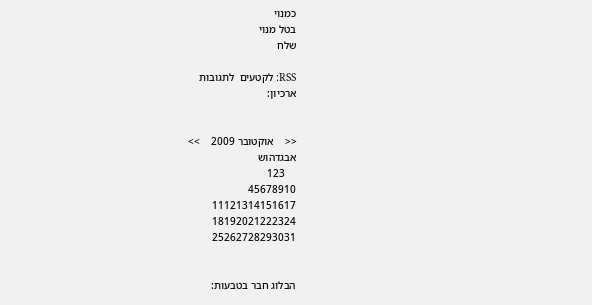כמנוי
בטל מנוי
שלח

RSS: לקטעים  לתגובות
ארכיון:


<<    אוקטובר 2009    >>
אבגדהוש
    123
45678910
11121314151617
18192021222324
25262728293031


הבלוג חבר בטבעות: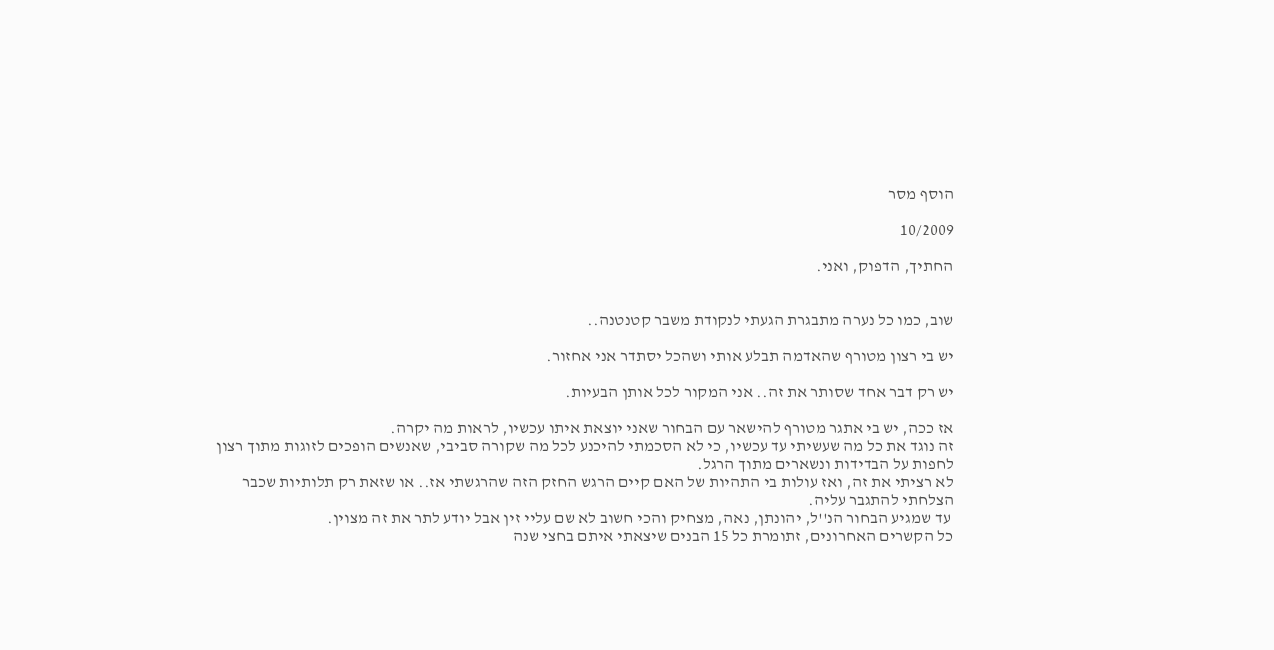הוסף מסר

10/2009

החתיך, הדפוק, ואני.


שוב, כמו כל נערה מתבגרת הגעתי לנקודת משבר קטנטנה..

יש בי רצון מטורף שהאדמה תבלע אותי ושהכל יסתדר אני אחזור.

יש רק דבר אחד שסותר את זה.. אני המקור לכל אותן הבעיות.

אז ככה, יש בי אתגר מטורף להישאר עם הבחור שאני יוצאת איתו עכשיו, לראות מה יקרה.
זה נוגד את כל מה שעשיתי עד עכשיו, כי לא הסכמתי להיכנע לכל מה שקורה סביבי, שאנשים הופכים לזוגות מתוך רצון לחפות על הבדידות ונשארים מתוך הרגל.
לא רציתי את זה, ואז עולות בי התהיות של האם קיים הרגש החזק הזה שהרגשתי אז.. או שזאת רק תלותיות שכבר הצלחתי להתגבר עליה.
 עד שמגיע הבחור הנ''ל, יהונתן, נאה, מצחיק והכי חשוב לא שם עליי זין אבל יודע לתר את זה מצוין.
כל הקשרים האחרונים, זתומרת כל 15 הבנים שיצאתי איתם בחצי שנה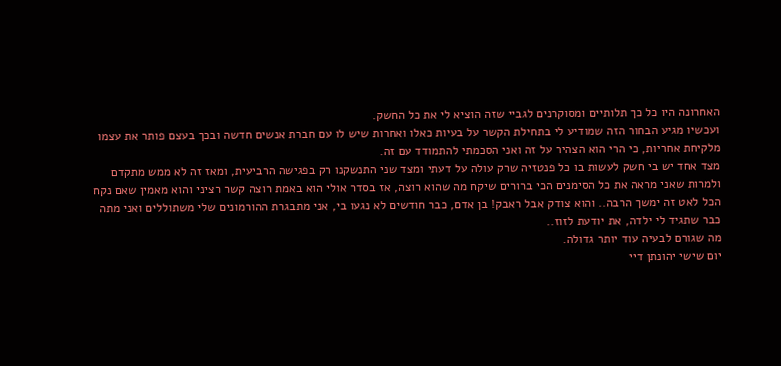האחרונה היו כל כך תלותיים ומסוקרנים לגביי שזה הוציא לי את כל החשק.
ועכשיו מגיע הבחור הזה שמודיע לי בתחילת הקשר על בעיות כאלו ואחרות שיש לו עם חברת אנשים חדשה ובכך בעצם פותר את עצמו מלקיחת אחריות, כי הרי הוא הצהיר על זה ואני הסכמתי להתמודד עם זה.
מצד אחד יש בי חשק לעשות בו כל פנטזיה שרק עולה על דעתי ומצד שני התנשקנו רק בפגישה הרביעית, ומאז זה לא ממש מתקדם ולמרות שאני מראה את כל הסימנים הכי ברורים שיקח מה שהוא רוצה, אז בסדר אולי הוא באמת רוצה קשר רציני והוא מאמין שאם נקח הכל לאט זה ימשך הרבה.. והוא צודק אבל ראבק! בן אדם, כבר חודשים לא נגעו בי, אני מתבגרת ההורמונים שלי משתוללים ואני מתה כבר שתגיד לי ילדה, את יודעת לזוז..
מה שגורם לבעיה עוד יותר גדולה.
יום שישי יהונתן דיי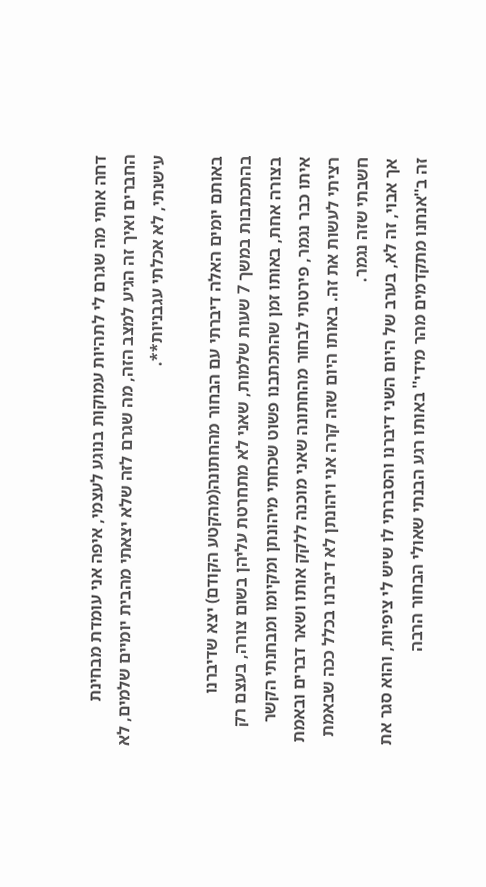דחה אותי מה שגרם לי לתהיות עמוקות בנוגע לעצמי, איפה אני עומדת מבחינת החברים ואיך זה הגיע למצב הזה, מה שגרם לזה שלא יצאתי מהבית יומיים שלמים, לא עישנתי, לא אכלתי עגבניות**.

באותם יומים האלה דיברתי עם הבחור מהחתונה(מהקטע הקודם) יצא שדיברנו בהתכתבות במשך 7 שעות שלמות, שאני לא מתחרטת עליהן בשום צורה, בעצם רק בצורה אחת, באותו זמן שהתכתבנו פשוט שכחתי מיהונתן ומקיומו ומבחנתי הקשר איתו כבר נגמר, פירטתי לבחור מהחתונה שאני מוכנה ללקק אותו ושאר דברים ובאמת רציתי לעשות את זה. באותו היום שזה קרה אני ויהונתן לא דיברנו בכלל ככה שבאמת חשבתי שזה נגמר.
אך אבוי, זה לא, בערב של היום השני דיברנו והסברתי לו שיש לי ציפיות, והוא סגר את זה ב''אנחנו מתקדמים מהר מידי'' באותו רגע הבנתי שאולי הבחור הרבה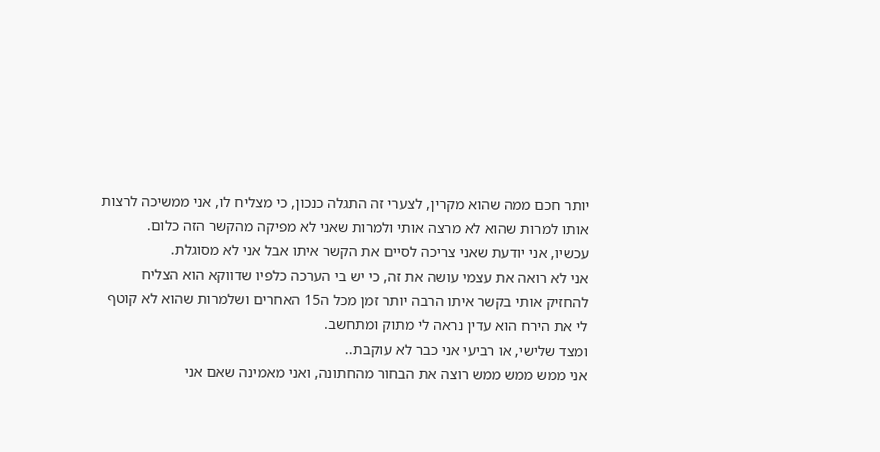יותר חכם ממה שהוא מקרין, לצערי זה התגלה כנכון, כי מצליח לו, אני ממשיכה לרצות אותו למרות שהוא לא מרצה אותי ולמרות שאני לא מפיקה מהקשר הזה כלום.
עכשיו, אני יודעת שאני צריכה לסיים את הקשר איתו אבל אני לא מסוגלת.
אני לא רואה את עצמי עושה את זה, כי יש בי הערכה כלפיו שדווקא הוא הצליח להחזיק אותי בקשר איתו הרבה יותר זמן מכל ה15 האחרים ושלמרות שהוא לא קוטף לי את הירח הוא עדין נראה לי מתוק ומתחשב.
ומצד שלישי, או רביעי אני כבר לא עוקבת..
אני ממש ממש ממש רוצה את הבחור מהחתונה, ואני מאמינה שאם אני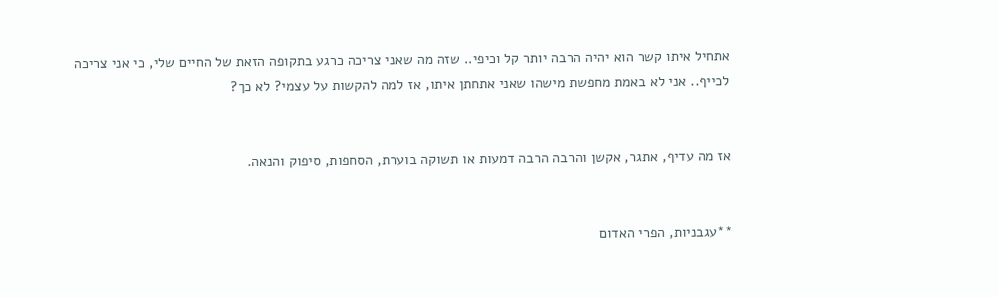אתחיל איתו קשר הוא יהיה הרבה יותר קל וכיפי.. שזה מה שאני צריכה כרגע בתקופה הזאת של החיים שלי, כי אני צריכה לכייף.. אני לא באמת מחפשת מישהו שאני אתחתן איתו, אז למה להקשות על עצמי? לא כך?


אז מה עדיף, אתגר, אקשן והרבה הרבה דמעות או תשוקה בוערת, הסחפות, סיפוק והנאה.


**עגבניות, הפרי האדום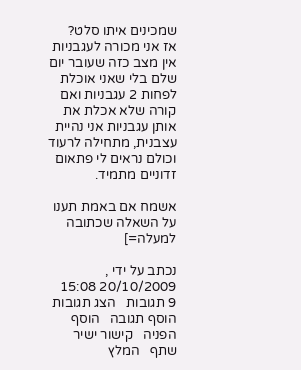שמכינים איתו סלט?
אז אני מכורה לעגבניות אין מצב כזה שעובר יום שלם בלי שאני אוכלת לפחות 2 עגבניות ואם קורה שלא אכלת את אותן עגבניות אני נהיית עצבנית, מתחילה לרעוד וכולם נראים לי פתאום זדוניים מתמיד.

אשמח אם באמת תענו על השאלה שכתובה למעלה=]

נכתב על ידי , 20/10/2009 15:08
9 תגובות   הצג תגובות    הוסף תגובה   הוסף הפניה   קישור ישיר   שתף   המלץ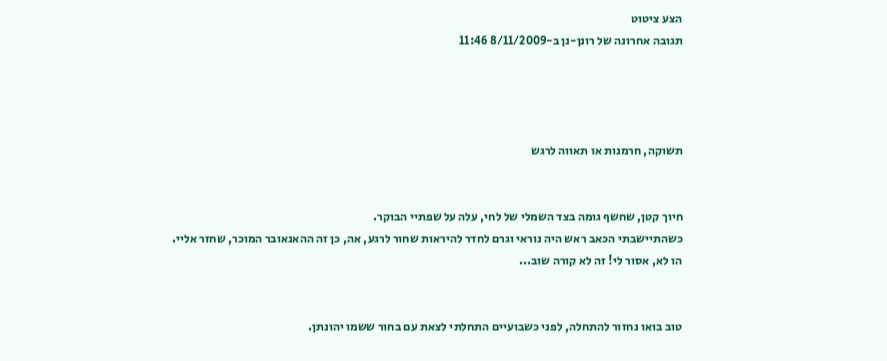הצע ציטוט
תגובה אחרונה של רונן-נן ב-8/11/2009 11:46




תשוקה, חרמנות או תאווה לרגש


חיוך קטן, שחשף גומה בצד השמלי של לחי, עלה על שפתיי הבוקר.
כשהתיישבתי הכאב ראש היה נוראי וגרם לחדר להיראות שחור לרגע, אה, כן זה ההאנאובר המוכר, שחזר אליי.
הו לא, אסור לי! זה לא קורה שוב...


טוב בואו נחזור להתחלה, לפני כשבועיים התחלתי לצאת עם בחור ששמו יהונתן.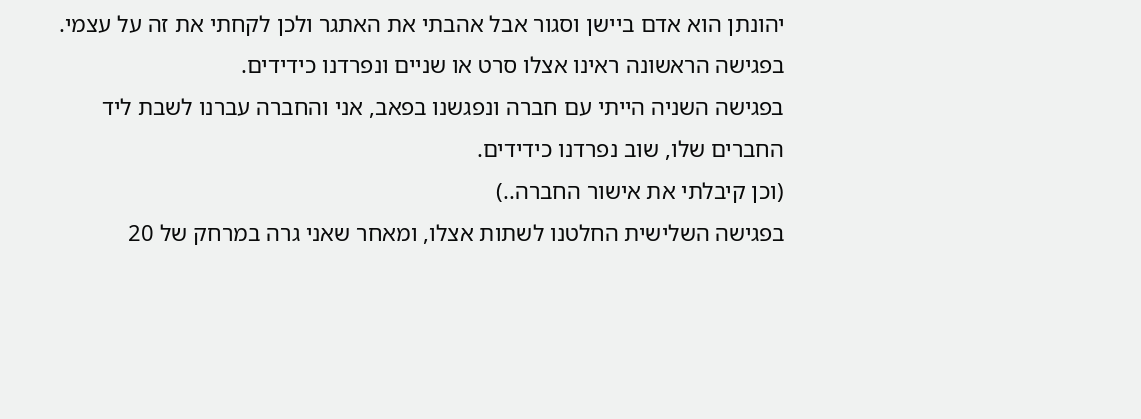יהונתן הוא אדם ביישן וסגור אבל אהבתי את האתגר ולכן לקחתי את זה על עצמי.
בפגישה הראשונה ראינו אצלו סרט או שניים ונפרדנו כידידים.
בפגישה השניה הייתי עם חברה ונפגשנו בפאב, אני והחברה עברנו לשבת ליד החברים שלו, שוב נפרדנו כידידים.
(וכן קיבלתי את אישור החברה..)
בפגישה השלישית החלטנו לשתות אצלו, ומאחר שאני גרה במרחק של 20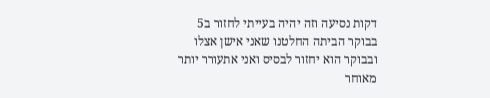דקות נסיעה וזה יהיה בעייתי לחזור ב5 בבוקר הביתה החלטנו שאני אישן אצלו ובבוקר הוא יחזור לבסיס ואני אתעורר יותר מאוחר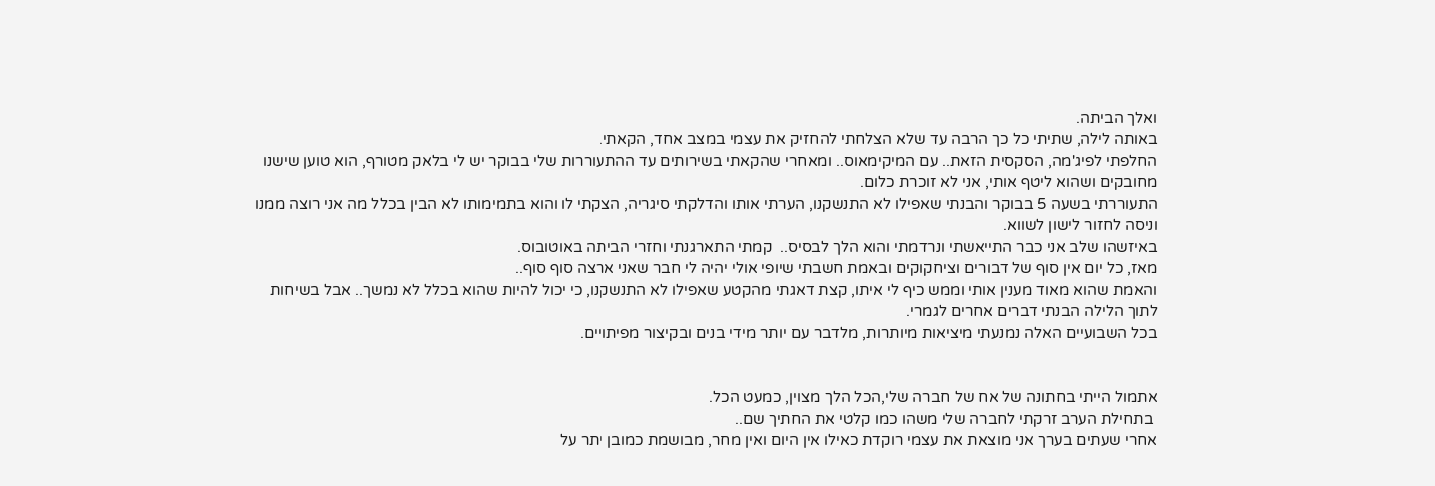ואלך הביתה.
באותה לילה, שתיתי כל כך הרבה עד שלא הצלחתי להחזיק את עצמי במצב אחד, הקאתי.
החלפתי לפיג'מה, הסקסית הזאת.. עם המיקימאוס.. ומאחרי שהקאתי בשירותים עד ההתעוררות שלי בבוקר יש לי בלאק מטורף, הוא טוען שישנו מחובקים ושהוא ליטף אותי, אני לא זוכרת כלום.
התעוררתי בשעה 5 בבוקר והבנתי שאפילו לא התנשקנו, הערתי אותו והדלקתי סיגריה, הצקתי לו והוא בתמימותו לא הבין בכלל מה אני רוצה ממנו וניסה לחזור לישון לשווא.
באיזשהו שלב אני כבר התייאשתי ונרדמתי והוא הלך לבסיס..  קמתי התארגנתי וחזרי הביתה באוטובוס.
מאז, כל יום אין סוף של דבורים וציחקוקים ובאמת חשבתי שיופי אולי יהיה לי חבר שאני ארצה סוף סוף..
והאמת שהוא מאוד מענין אותי וממש כיף לי איתו, קצת דאגתי מהקטע שאפילו לא התנשקנו, כי יכול להיות שהוא בכלל לא נמשך.. אבל בשיחות לתוך הלילה הבנתי דברים אחרים לגמרי.
בכל השבועיים האלה נמנעתי מיציאות מיותרות, מלדבר עם יותר מידי בנים ובקיצור מפיתויים.


אתמול הייתי בחתונה של אח של חברה שלי,הכל הלך מצוין, כמעט הכל.
 בתחילת הערב זרקתי לחברה שלי משהו כמו קלטי את החתיך שם..
אחרי שעתים בערך אני מוצאת את עצמי רוקדת כאילו אין היום ואין מחר, מבושמת כמובן יתר על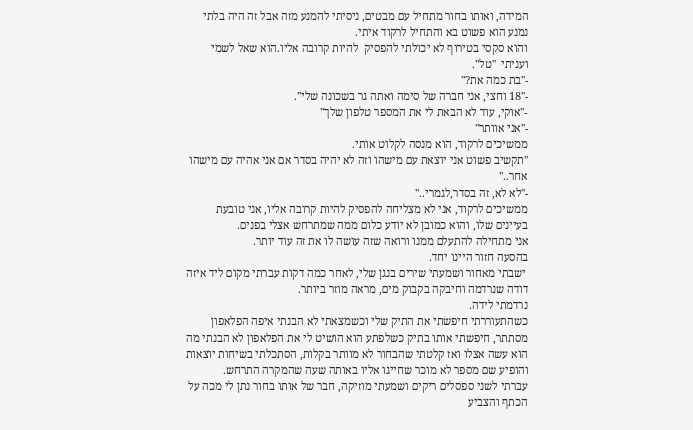המידה, ואותו בחור מתחיל עם מבטים, ניסיתי להמנע מזה אבל זה היה בלתי נמנע הוא פשוט בא והתחיל לרקוד איתי.
והוא סקסי בטירוף לא יכולתי להפסיק  להיות קרובה אליו.הוא שאל לשמי ועניתי  ''טל''.
-''בת כמה את?''
-''18 וחצי, אני חברה של סימה ואתה גר בשכונה שלי''.
-''אוקי, עוד לא הבאת לי את המספר טלפון שלך''
-''אני אוותר''
ממשיכים לרקוד, הוא מנסה לקלוט אותי.
''תקשיב פשוט אני יוצאת עם מישהו וזה לא יהיה בסדר אם אני אהיה עם מישהו אחר..''
-''לא לא, זה בסדר,לגמרי..''
ממשיכים לרקוד, אני לא מצליחה להפסיק להיות קרובה אליו, אני טובעת בעיינים שלו, והוא כמובן לא יודע כלום ממה שמתרחש אצלי בפנים.
אני מתחילה להתעלם ממנו ורואה שזה עושה לו את זה עוד יותר.
בהסעה חזור היינו יחד.
 ישבתי מאחור ושמעתי שירים בנגן שלי, לאחר כמה דקות עברתי מקום ליד איזה דודה שנרדמה וחיבקה בקבוק מים, מראה מוזר ביותר.
נרדמתי לידה.
כשהתעוררתי חיפשתי את התיק שלי וכשמצאתי לא הבנתי איפה הפלאפון מסתתר, חיפשתי אותו בתיק כשלפתע הוא הושיט לי את הפלאפון לא הבנתי מה הוא עשה אצלו ואז קלטתי שהבחור לא מוותר בקלות, הסתכלתי בשיחות יוצאות והופיע שם מספר לא מוכר שחייגו אליו באותה שעה שהמקרה התרחש.
עברתי לשני ספסלים ריקים ושמעתי מוזיקה, חבר של אותו בחור נתן לי מכה על הכתף והצביע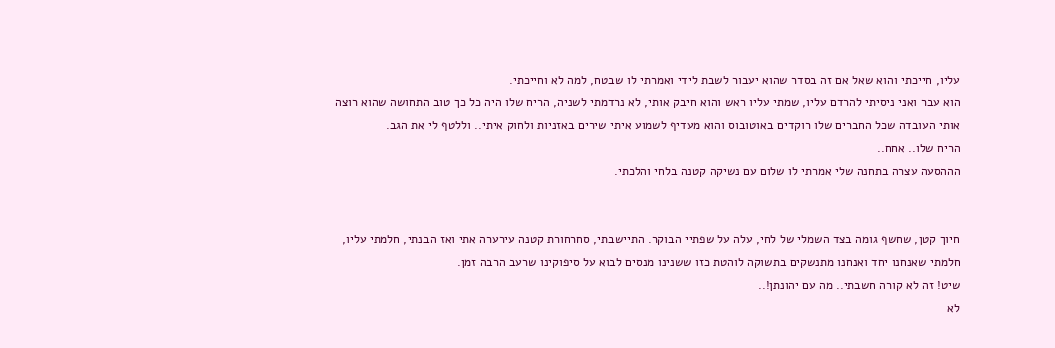עליו, חייכתי והוא שאל אם זה בסדר שהוא יעבור לשבת לידי ואמרתי לו שבטח, למה לא וחייכתי.
הוא עבר ואני ניסיתי להרדם עליו, שמתי עליו ראש והוא חיבק אותי, לא נרדמתי לשניה, הריח שלו היה כל כך טוב התחושה שהוא רוצה אותי העובדה שכל החברים שלו רוקדים באוטובוס והוא מעדיף לשמוע איתי שירים באזניות ולחוק איתי.. וללטף לי את הגב.
הריח שלו.. אחח..
הההסעה עצרה בתחנה שלי אמרתי לו שלום עם נשיקה קטנה בלחי והלכתי.


חיוך קטן, שחשף גומה בצד השמלי של לחי, עלה על שפתיי הבוקר. התיישבתי, סחרחורת קטנה עירערה אתי ואז הבנתי, חלמתי עליו, חלמתי שאנחנו יחד ואנחנו מתנשקים בתשוקה לוהטת כזו ששנינו מנסים לבוא על סיפוקינו שרעב הרבה זמן.
שיט! זה לא קורה חשבתי.. מה עם יהונתן!..
לא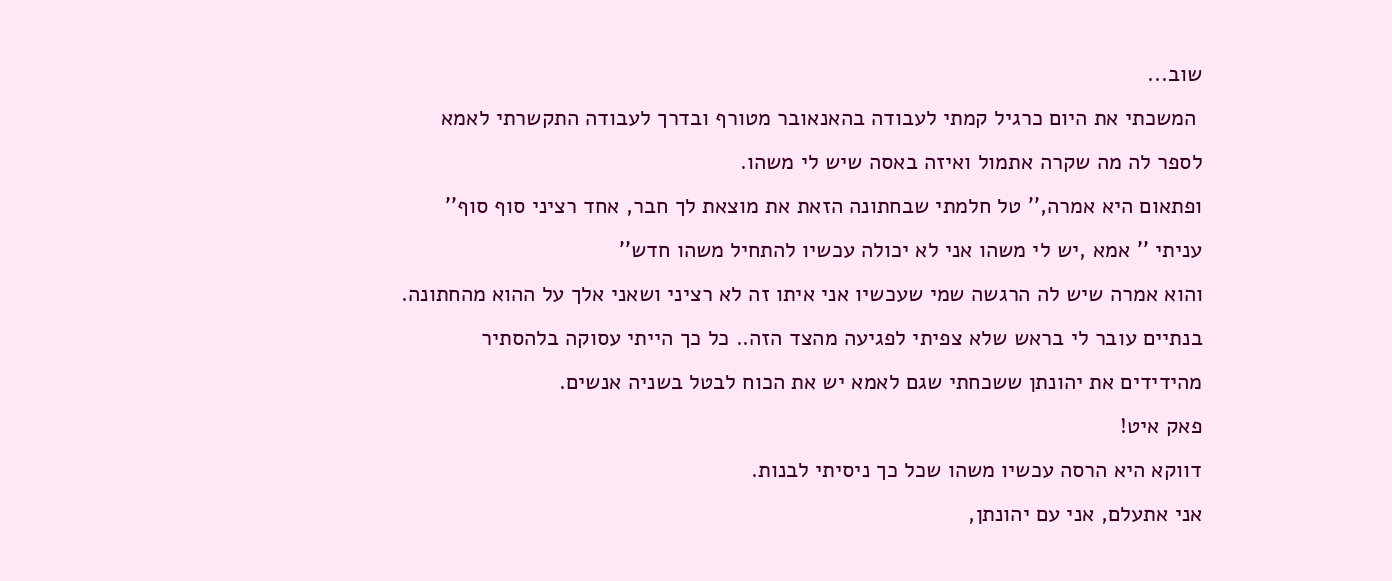שוב...
 המשכתי את היום כרגיל קמתי לעבודה בהאנאובר מטורף ובדרך לעבודה התקשרתי לאמא לספר לה מה שקרה אתמול ואיזה באסה שיש לי משהו.
ופתאום היא אמרה,'' טל חלמתי שבחתונה הזאת את מוצאת לך חבר, אחד רציני סוף סוף''
עניתי '' אמא ,יש לי משהו אני לא יכולה עכשיו להתחיל משהו חדש''
והוא אמרה שיש לה הרגשה שמי שעכשיו אני איתו זה לא רציני ושאני אלך על ההוא מהחתונה.
בנתיים עובר לי בראש שלא צפיתי לפגיעה מהצד הזה.. כל כך הייתי עסוקה בלהסתיר מהידידים את יהונתן ששכחתי שגם לאמא יש את הכוח לבטל בשניה אנשים.
פאק איט!
דווקא היא הרסה עכשיו משהו שכל כך ניסיתי לבנות.
אני אתעלם, אני עם יהונתן,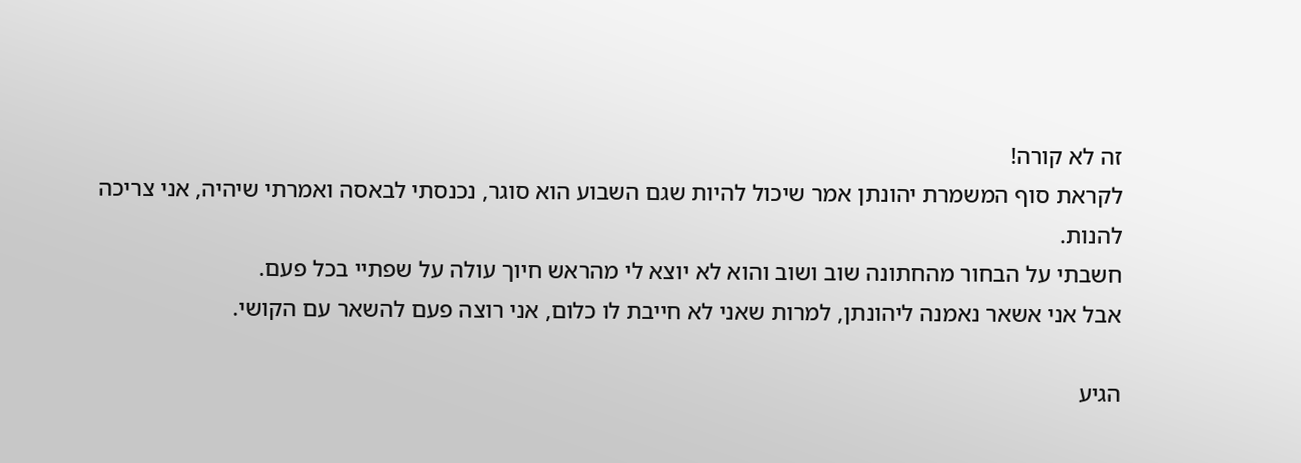זה לא קורה!
לקראת סוף המשמרת יהונתן אמר שיכול להיות שגם השבוע הוא סוגר, נכנסתי לבאסה ואמרתי שיהיה, אני צריכה להנות.
חשבתי על הבחור מהחתונה שוב ושוב והוא לא יוצא לי מהראש חיוך עולה על שפתיי בכל פעם.
אבל אני אשאר נאמנה ליהונתן, למרות שאני לא חייבת לו כלום, אני רוצה פעם להשאר עם הקושי.

הגיע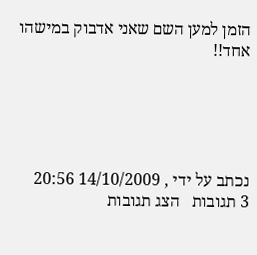הזמן למען השם שאני אדבוק במישהו אחד!!





נכתב על ידי , 14/10/2009 20:56
3 תגובות   הצג תגובות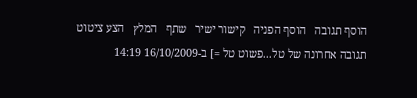הוסף תגובה   הוסף הפניה   קישור ישיר   שתף   המלץ   הצע ציטוט
תגובה אחרונה של טל...פשוט טל =] ב-16/10/2009 14:19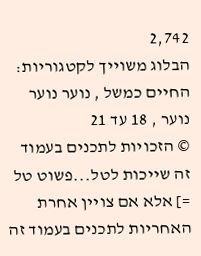2,742
הבלוג משוייך לקטגוריות: החיים כמשל , נוער נוער נוער , 18 עד 21
© הזכויות לתכנים בעמוד זה שייכות לטל...פשוט טל =] אלא אם צויין אחרת
האחריות לתכנים בעמוד זה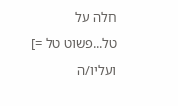חלה על טל...פשוט טל =] ועליו/ה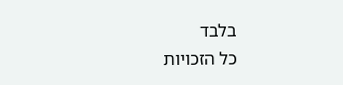בלבד
כל הזכויות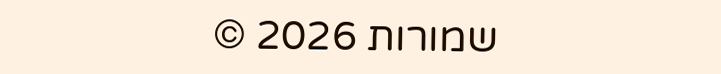שמורות 2026 ©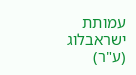עמותת ישראבלוג (ע"ר)